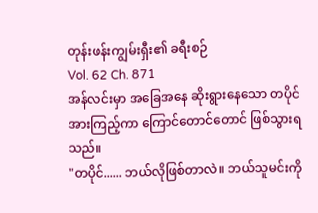တုန်းဖန်းကျွမ်းရှီး၏ ခရီးစဉ်
Vol. 62 Ch. 871
အန်လင်းမှာ အခြေအနေ ဆိုးရွားနေသော တပိုင်အားကြည့်ကာ ကြောင်တောင်တောင် ဖြစ်သွားရသည်။
"တပိုင်...... ဘယ်လိုဖြစ်တာလဲ။ ဘယ်သူမင်းကို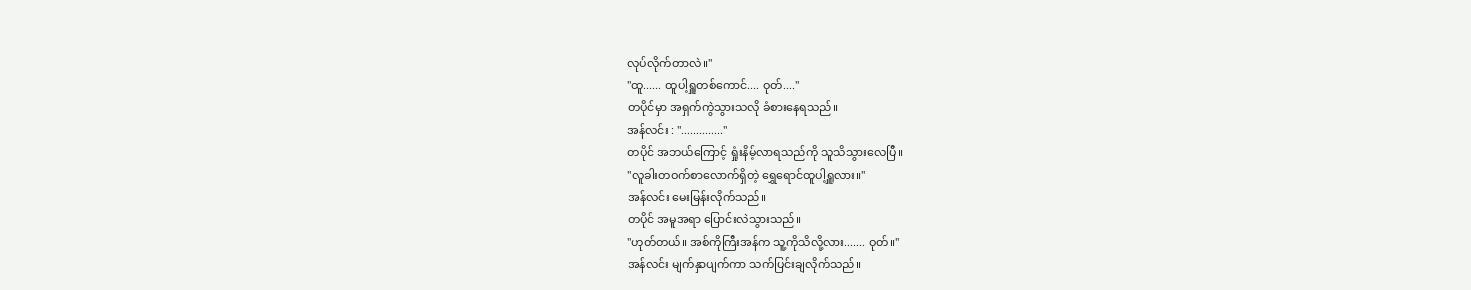လုပ်လိုက်တာလဲ။"
"ထူ...... ထူပါ့ရှူတစ်ကောင်.... ဝုတ်...."
တပိုင်မှာ အရှက်ကွဲသွားသလို ခံစားနေရသည်။
အန်လင်း : ".............."
တပိုင် အဘယ်ကြောင့် ရှုံးနိမ့်လာရသည်ကို သူသိသွားလေပြီ။
"လူခါးတဝက်စာလောက်ရှိတဲ့ ရွှေရောင်ထူပါ့ရှူလား။"
အန်လင်း မေးမြန်းလိုက်သည်။
တပိုင် အမူအရာ ပြောင်းလဲသွားသည်။
"ဟုတ်တယ်။ အစ်ကိုကြီးအန်က သူ့ကိုသိလို့လား....... ဝုတ်။"
အန်လင်း မျက်နှာပျက်ကာ သက်ပြင်းချလိုက်သည်။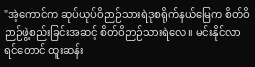"အဲ့ကောင်က ဆုပ်ယုပ်ဝိဉာဉ်သားရဲဒုစရိုက်နယ်မြေက စိတ်ဝိဉာဉ်ဖွဲ့စည်းခြင်းအဆင့် စိတ်ဝိဉာဉ်သားရဲလေ။ မင်းနိုင်လာရင်တောင် ထူးဆန်း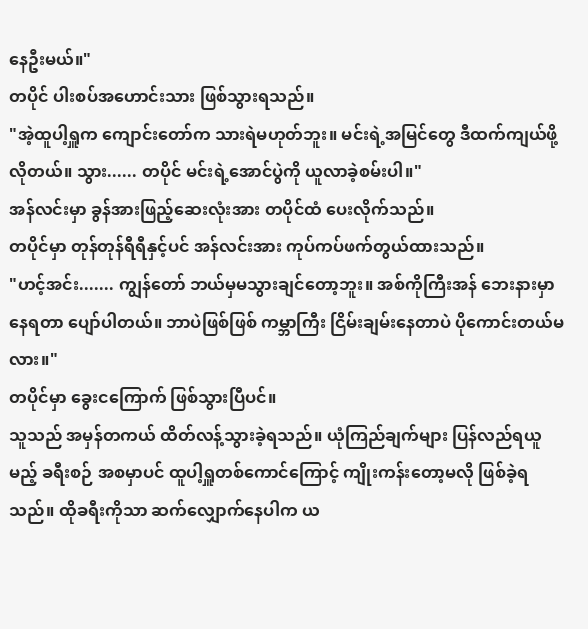နေဦးမယ်။"
တပိုင် ပါးစပ်အဟောင်းသား ဖြစ်သွားရသည်။
"အဲ့ထူပါ့ရှူက ကျောင်းတော်က သားရဲမဟုတ်ဘူး။ မင်းရဲ့အမြင်တွေ ဒီထက်ကျယ်ဖို့လိုတယ်။ သွား...... တပိုင် မင်းရဲ့အောင်ပွဲကို ယူလာခဲ့စမ်းပါ။"
အန်လင်းမှာ ခွန်အားဖြည့်ဆေးလုံးအား တပိုင်ထံ ပေးလိုက်သည်။
တပိုင်မှာ တုန်တုန်ရီရီနှင့်ပင် အန်လင်းအား ကုပ်ကပ်ဖက်တွယ်ထားသည်။
"ဟင့်အင်း....... ကျွန်တော် ဘယ်မှမသွားချင်တော့ဘူး။ အစ်ကိုကြီးအန် ဘေးနားမှာ နေရတာ ပျော်ပါတယ်။ ဘာပဲဖြစ်ဖြစ် ကမ္ဘာကြီး ငြိမ်းချမ်းနေတာပဲ ပိုကောင်းတယ်မလား။"
တပိုင်မှာ ခွေးငကြောက် ဖြစ်သွားပြီပင်။
သူသည် အမှန်တကယ် ထိတ်လန့်သွားခဲ့ရသည်။ ယုံကြည်ချက်များ ပြန်လည်ရယူမည့် ခရီးစဉ် အစမှာပင် ထူပါ့ရှူတစ်ကောင်ကြောင့် ကျိုးကန်းတော့မလို ဖြစ်ခဲ့ရသည်။ ထိုခရီးကိုသာ ဆက်လျှောက်နေပါက ယ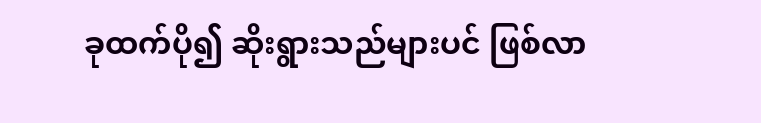ခုထက်ပို၍ ဆိုးရွားသည်များပင် ဖြစ်လာ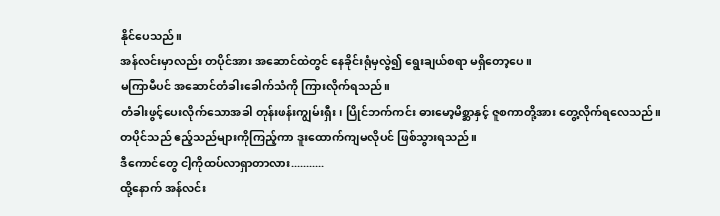နိုင်ပေသည်။
အန်လင်းမှာလည်း တပိုင်အား အဆောင်ထဲတွင် နေခိုင်းရုံမှလွဲ၍ ရွေးချယ်စရာ မရှိတော့ပေ။
မကြာမီပင် အဆောင်တံခါးခေါက်သံကို ကြားလိုက်ရသည်။
တံခါးဖွင့်ပေးလိုက်သောအခါ တုန်းဖန်းကျွမ်းရှီး၊ ပြိုင်ဘက်ကင်း ဓားမော့မိစ္ဆာနှင့် ဇူစကာတို့အား တွေ့လိုက်ရလေသည်။
တပိုင်သည် ဧည့်သည်များကိုကြည့်ကာ ဒူးထောက်ကျမလိုပင် ဖြစ်သွားရသည်။
ဒီကောင်တွေ ငါ့ကိုထပ်လာရှာတာလား...........
ထို့နောက် အန်လင်း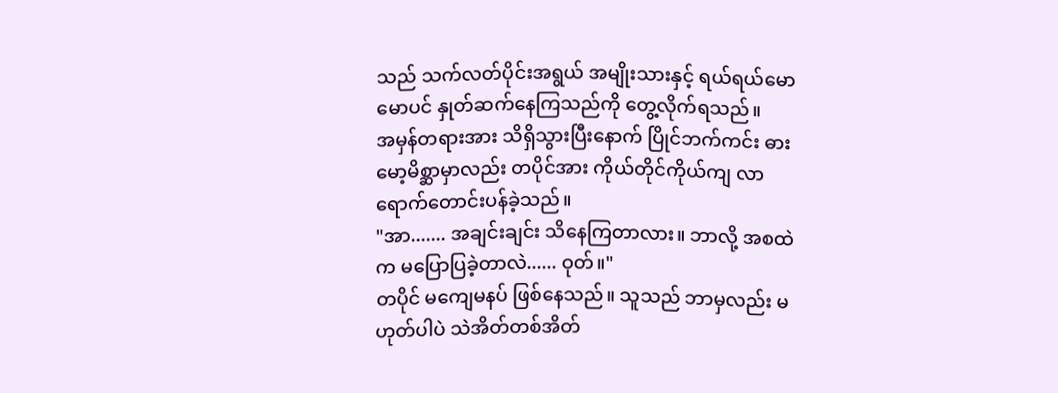သည် သက်လတ်ပိုင်းအရွယ် အမျိုးသားနှင့် ရယ်ရယ်မောမောပင် နှုတ်ဆက်နေကြသည်ကို တွေ့လိုက်ရသည်။
အမှန်တရားအား သိရှိသွားပြီးနောက် ပြိုင်ဘက်ကင်း ဓားမော့မိစ္ဆာမှာလည်း တပိုင်အား ကိုယ်တိုင်ကိုယ်ကျ လာရောက်တောင်းပန်ခဲ့သည်။
"အာ....... အချင်းချင်း သိနေကြတာလား။ ဘာလို့ အစထဲက မပြောပြခဲ့တာလဲ...... ဝုတ်။"
တပိုင် မကျေမနပ် ဖြစ်နေသည်။ သူသည် ဘာမှလည်း မဟုတ်ပါပဲ သဲအိတ်တစ်အိတ်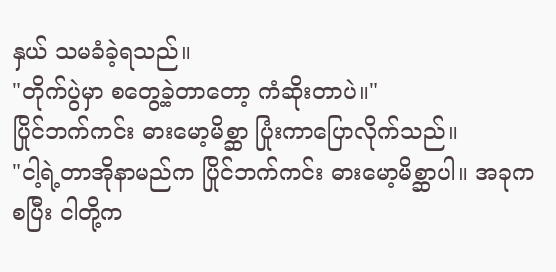နှယ် သမခံခဲ့ရသည်။
"တိုက်ပွဲမှာ စတွေ့ခဲ့တာတော့ ကံဆိုးတာပဲ။"
ပြိုင်ဘက်ကင်း ဓားမော့မိစ္ဆာ ပြုံးကာပြောလိုက်သည်။
"ငါ့ရဲ့တာအိုနာမည်က ပြိုင်ဘက်ကင်း ဓားမော့မိစ္ဆာပါ။ အခုကစပြီး ငါတို့က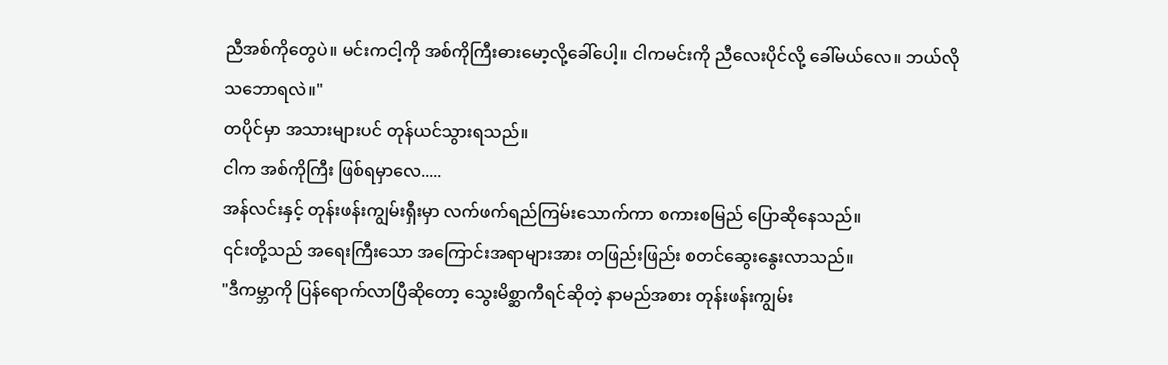ညီအစ်ကိုတွေပဲ။ မင်းကငါ့ကို အစ်ကိုကြီးဓားမော့လို့ခေါ်ပေါ့။ ငါကမင်းကို ညီလေးပိုင်လို့ ခေါ်မယ်လေ။ ဘယ်လိုသဘောရလဲ။"
တပိုင်မှာ အသားများပင် တုန်ယင်သွားရသည်။
ငါက အစ်ကိုကြီး ဖြစ်ရမှာလေ.....
အန်လင်းနှင့် တုန်းဖန်းကျွမ်းရှီးမှာ လက်ဖက်ရည်ကြမ်းသောက်ကာ စကားစမြည် ပြောဆိုနေသည်။
၎င်းတို့သည် အရေးကြီးသော အကြောင်းအရာများအား တဖြည်းဖြည်း စတင်ဆွေးနွေးလာသည်။
"ဒီကမ္ဘာကို ပြန်ရောက်လာပြီဆိုတော့ သွေးမိစ္ဆာကီရင်ဆိုတဲ့ နာမည်အစား တုန်းဖန်းကျွမ်း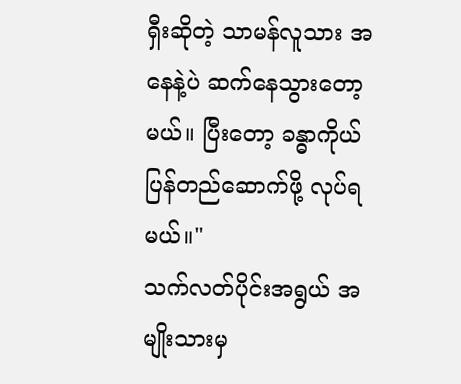ရှီးဆိုတဲ့ သာမန်လူသား အနေနဲ့ပဲ ဆက်နေသွားတော့မယ်။ ပြီးတော့ ခန္ဓာကိုယ် ပြန်တည်ဆောက်ဖို့ လုပ်ရမယ်။"
သက်လတ်ပိုင်းအရွယ် အမျိုးသားမှ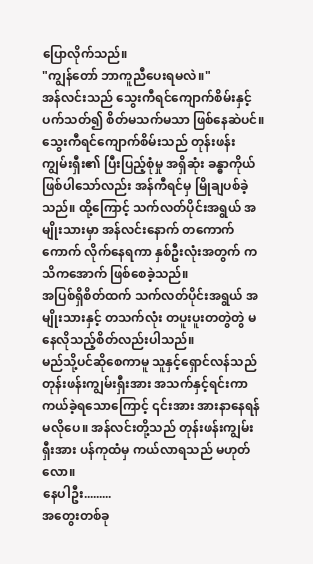ပြောလိုက်သည်။
"ကျွန်တော် ဘာကူညီပေးရမလဲ။"
အန်လင်းသည် သွေးကီရင်ကျောက်စိမ်းနှင့် ပက်သတ်၍ စိတ်မသက်မသာ ဖြစ်နေဆဲပင်။ သွေးကီရင်ကျောက်စိမ်းသည် တုန်းဖန်းကျွမ်းရှီး၏ ပြီးပြည့်စုံမှု အရှိဆုံး ခန္ဓာကိုယ် ဖြစ်ပါသော်လည်း အန်ကီရင်မှ မြိုချပစ်ခဲ့သည်။ ထို့ကြောင့် သက်လတ်ပိုင်းအရွယ် အမျိုးသားမှာ အန်လင်းနောက် တကောက်ကောက် လိုက်နေရကာ နှစ်ဦးလုံးအတွက် ကသိကအောက် ဖြစ်စေခဲ့သည်။
အပြစ်ရှိစိတ်ထက် သက်လတ်ပိုင်းအရွယ် အမျိုးသားနှင့် တသက်လုံး တပူးပူးတတွဲတွဲ မနေလိုသည့်စိတ်လည်းပါသည်။
မည်သို့ပင်ဆိုစေကာမူ သူနှင့်ရှောင်လန်သည် တုန်းဖန်းကျွမ်းရှီးအား အသက်နှင့်ရင်းကာ ကယ်ခဲ့ရသောကြောင့် ၎င်းအား အားနာနေရန် မလိုပေ။ အန်လင်းတို့သည် တုန်းဖန်းကျွမ်းရှီးအား ပန်ကုထံမှ ကယ်လာရသည် မဟုတ်လော။
နေပါဦး.........
အတွေးတစ်ခု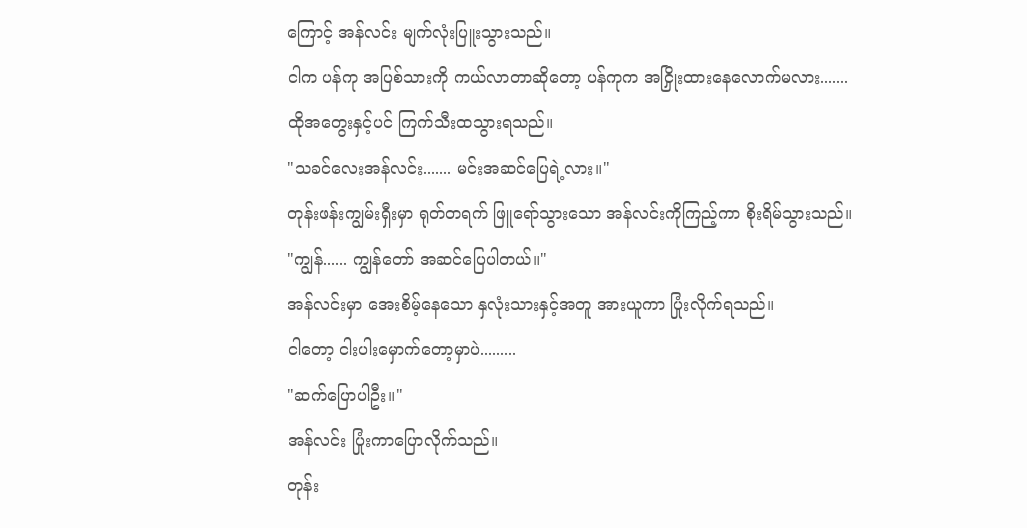ကြောင့် အန်လင်း မျက်လုံးပြူးသွားသည်။
ငါက ပန်ကု အပြစ်သားကို ကယ်လာတာဆိုတော့ ပန်ကုက အငြှိုးထားနေလောက်မလား.......
ထိုအတွေးနှင့်ပင် ကြက်သီးထသွားရသည်။
"သခင်လေးအန်လင်း....... မင်းအဆင်ပြေရဲ့လား။"
တုန်းဖန်းကျွမ်းရှီးမှာ ရုတ်တရက် ဖြူရော်သွားသော အန်လင်းကိုကြည့်ကာ စိုးရိမ်သွားသည်။
"ကျွန်...... ကျွန်တော် အဆင်ပြေပါတယ်။"
အန်လင်းမှာ အေးစိမ့်နေသော နှလုံးသားနှင့်အတူ အားယူကာ ပြုံးလိုက်ရသည်။
ငါတော့ ငါးပါးမှောက်တော့မှာပဲ.........
"ဆက်ပြောပါဦး။"
အန်လင်း ပြုံးကာပြောလိုက်သည်။
တုန်း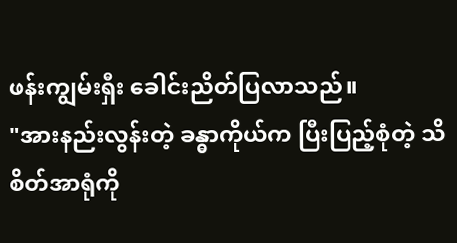ဖန်းကျွမ်းရှီး ခေါင်းညိတ်ပြလာသည်။
"အားနည်းလွန်းတဲ့ ခန္ဓာကိုယ်က ပြီးပြည့်စုံတဲ့ သိစိတ်အာရုံကို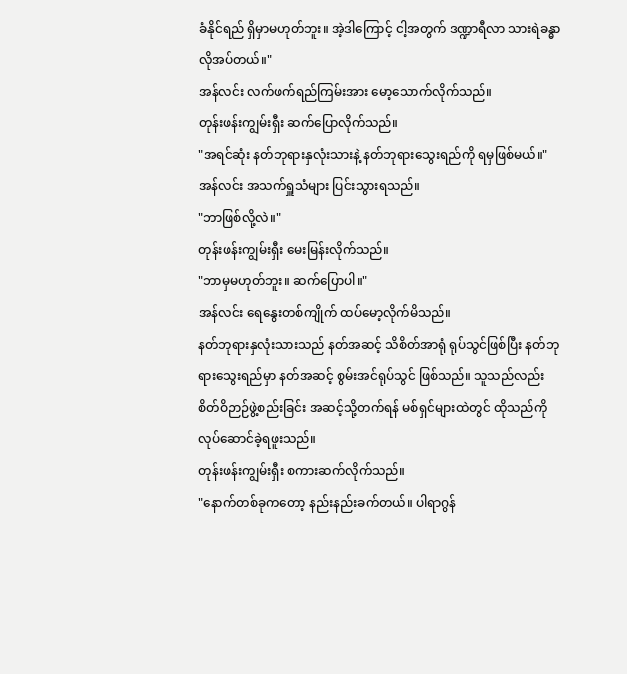ခံနိုင်ရည် ရှိမှာမဟုတ်ဘူး။ အဲ့ဒါကြောင့် ငါ့အတွက် ဒဏ္ဍာရီလာ သားရဲခန္ဓာ လိုအပ်တယ်။"
အန်လင်း လက်ဖက်ရည်ကြမ်းအား မော့သောက်လိုက်သည်။
တုန်းဖန်းကျွမ်းရှီး ဆက်ပြောလိုက်သည်။
"အရင်ဆုံး နတ်ဘုရားနှလုံးသားနဲ့ နတ်ဘုရားသွေးရည်ကို ရမှဖြစ်မယ်။"
အန်လင်း အသက်ရှူသံများ ပြင်းသွားရသည်။
"ဘာဖြစ်လို့လဲ။"
တုန်းဖန်းကျွမ်းရှီး မေးမြန်းလိုက်သည်။
"ဘာမှမဟုတ်ဘူး။ ဆက်ပြောပါ။"
အန်လင်း ရေနွေးတစ်ကျိုက် ထပ်မော့လိုက်မိသည်။
နတ်ဘုရားနှလုံးသားသည် နတ်အဆင့် သိစိတ်အာရုံ ရုပ်သွင်ဖြစ်ပြီး နတ်ဘုရားသွေးရည်မှာ နတ်အဆင့် စွမ်းအင်ရုပ်သွင် ဖြစ်သည်။ သူသည်လည်း စိတ်ဝိဉာဉ်ဖွဲ့စည်းခြင်း အဆင့်သို့တက်ရန် မစ်ရှင်များထဲတွင် ထိုသည်ကို လုပ်ဆောင်ခဲ့ရဖူးသည်။
တုန်းဖန်းကျွမ်းရှီး စကားဆက်လိုက်သည်။
"နောက်တစ်ခုကတော့ နည်းနည်းခက်တယ်။ ပါရာဂွန်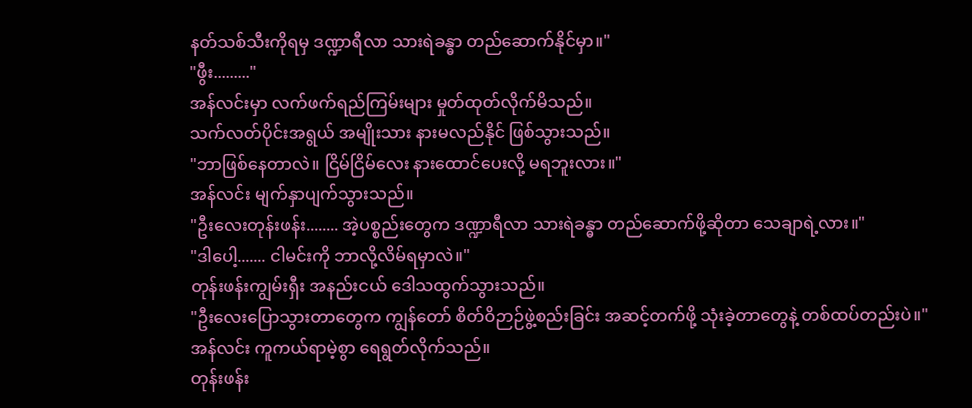နတ်သစ်သီးကိုရမှ ဒဏ္ဍာရီလာ သားရဲခန္ဓာ တည်ဆောက်နိုင်မှာ။"
"ဖွီး........."
အန်လင်းမှာ လက်ဖက်ရည်ကြမ်းများ မှုတ်ထုတ်လိုက်မိသည်။
သက်လတ်ပိုင်းအရွယ် အမျိုးသား နားမလည်နိုင် ဖြစ်သွားသည်။
"ဘာဖြစ်နေတာလဲ။ ငြိမ်ငြိမ်လေး နားထောင်ပေးလို့ မရဘူးလား။"
အန်လင်း မျက်နှာပျက်သွားသည်။
"ဦးလေးတုန်းဖန်း........ အဲ့ပစ္စည်းတွေက ဒဏ္ဍာရီလာ သားရဲခန္ဓာ တည်ဆောက်ဖို့ဆိုတာ သေချာရဲ့လား။"
"ဒါပေါ့....... ငါမင်းကို ဘာလို့လိမ်ရမှာလဲ။"
တုန်းဖန်းကျွမ်းရှီး အနည်းငယ် ဒေါသထွက်သွားသည်။
"ဦးလေးပြောသွားတာတွေက ကျွန်တော် စိတ်ဝိဉာဉ်ဖွဲ့စည်းခြင်း အဆင့်တက်ဖို့ သုံးခဲ့တာတွေနဲ့ တစ်ထပ်တည်းပဲ။"
အန်လင်း ကူကယ်ရာမဲ့စွာ ရေရွတ်လိုက်သည်။
တုန်းဖန်း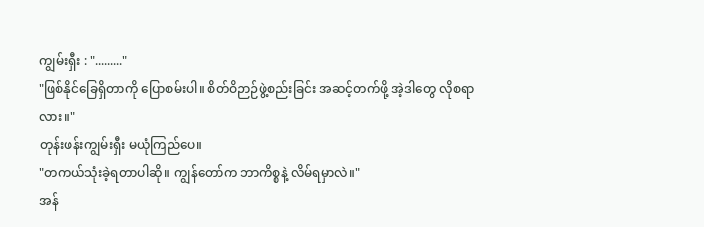ကျွမ်းရှီး : "........."
"ဖြစ်နိုင်ခြေရှိတာကို ပြောစမ်းပါ။ စိတ်ဝိဉာဉ်ဖွဲ့စည်းခြင်း အဆင့်တက်ဖို့ အဲ့ဒါတွေ လိုစရာလား။"
တုန်းဖန်းကျွမ်းရှီး မယုံကြည်ပေ။
"တကယ်သုံးခဲ့ရတာပါဆို။ ကျွန်တော်က ဘာကိစ္စနဲ့ လိမ်ရမှာလဲ။"
အန်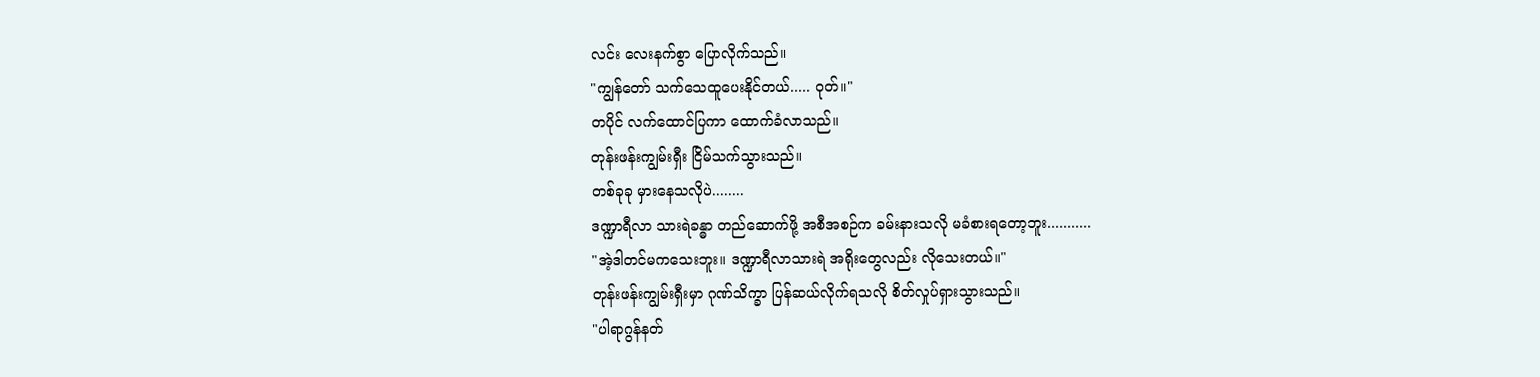လင်း လေးနက်စွာ ပြောလိုက်သည်။
"ကျွန်တော် သက်သေထူပေးနိုင်တယ်..... ဝုတ်။"
တပိုင် လက်ထောင်ပြကာ ထောက်ခံလာသည်။
တုန်းဖန်းကျွမ်းရှီး ငြိမ်သက်သွားသည်။
တစ်ခုခု မှားနေသလိုပဲ........
ဒဏ္ဍာရီလာ သားရဲခန္ဓာ တည်ဆောက်ဖို့ အစီအစဉ်က ခမ်းနားသလို မခံစားရတော့ဘူး...........
"အဲ့ဒါတင်မကသေးဘူး။ ဒဏ္ဍာရီလာသားရဲ အရိုးတွေလည်း လိုသေးတယ်။"
တုန်းဖန်းကျွမ်းရှီးမှာ ဂုဏ်သိက္ခာ ပြန်ဆယ်လိုက်ရသလို စိတ်လှုပ်ရှားသွားသည်။
"ပါရာဂွန်နတ်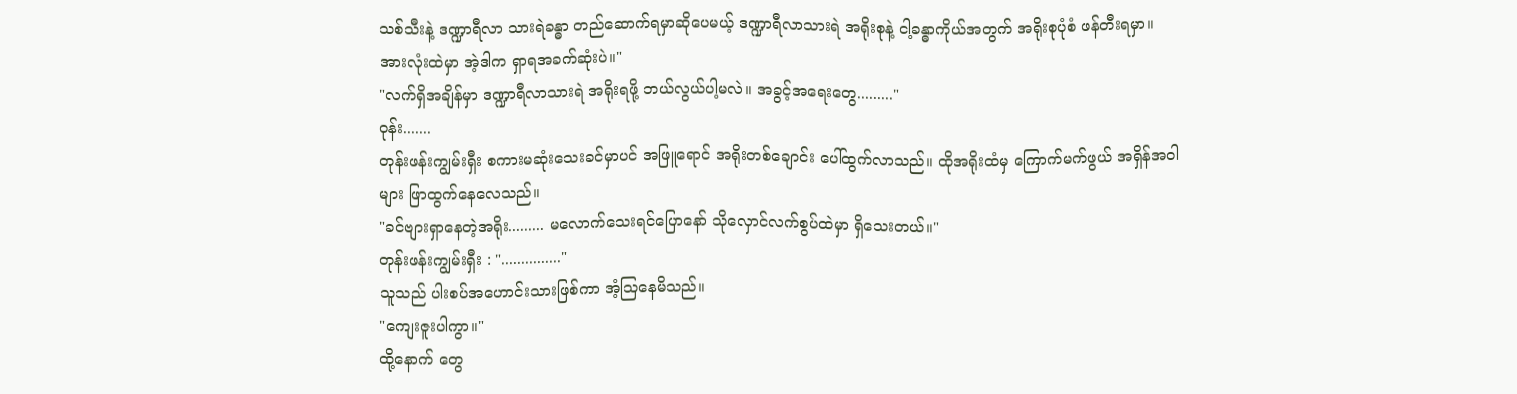သစ်သီးနဲ့ ဒဏ္ဍာရီလာ သားရဲခန္ဓာ တည်ဆောက်ရမှာဆိုပေမယ့် ဒဏ္ဍာရီလာသားရဲ အရိုးစုနဲ့ ငါ့ခန္ဓာကိုယ်အတွက် အရိုးစုပုံစံ ဖန်တီးရမှာ။ အားလုံးထဲမှာ အဲ့ဒါက ရှာရအခက်ဆုံးပဲ။"
"လက်ရှိအချိန်မှာ ဒဏ္ဍာရီလာသားရဲ အရိုးရဖို့ ဘယ်လွယ်ပါ့မလဲ။ အခွင့်အရေးတွေ........."
ဝုန်း.......
တုန်းဖန်းကျွမ်းရှီး စကားမဆုံးသေးခင်မှာပင် အဖြူရောင် အရိုးတစ်ချောင်း ပေါ်ထွက်လာသည်။ ထိုအရိုးထံမှ ကြောက်မက်ဖွယ် အရှိန်အဝါများ ဖြာထွက်နေလေသည်။
"ခင်ဗျားရှာနေတဲ့အရိုး......... မလောက်သေးရင်ပြောနော် သိုလှောင်လက်စွပ်ထဲမှာ ရှိသေးတယ်။"
တုန်းဖန်းကျွမ်းရှီး : "..............."
သူသည် ပါးစပ်အဟောင်းသားဖြစ်ကာ အံ့သြနေမိသည်။
"ကျေးဇူးပါကွာ။"
ထို့နောက် တွေ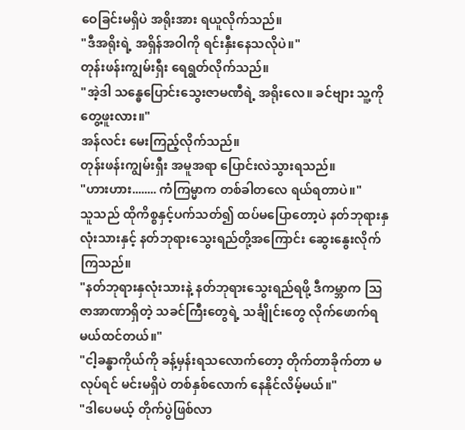ဝေခြင်းမရှိပဲ အရိုးအား ရယူလိုက်သည်။
"ဒီအရိုးရဲ့ အရှိန်အဝါကို ရင်းနှီးနေသလိုပဲ။"
တုန်းဖန်းကျွမ်းရှီး ရေရွတ်လိုက်သည်။
"အဲ့ဒါ သန္ဓေပြောင်းသွေးဇာမဏီရဲ့ အရိုးလေ။ ခင်ဗျား သူ့ကိုတွေ့ဖူးလား။"
အန်လင်း မေးကြည့်လိုက်သည်။
တုန်းဖန်းကျွမ်းရှီး အမူအရာ ပြောင်းလဲသွားရသည်။
"ဟားဟား........ ကံကြမ္မာက တစ်ခါတလေ ရယ်ရတာပဲ။"
သူသည် ထိုကိစ္စနှင့်ပက်သတ်၍ ထပ်မပြောတော့ပဲ နတ်ဘုရားနှလုံးသားနှင့် နတ်ဘုရားသွေးရည်တို့အကြောင်း ဆွေးနွေးလိုက်ကြသည်။
"နတ်ဘုရားနှလုံးသားနဲ့ နတ်ဘုရားသွေးရည်ရဖို့ ဒီကမ္ဘာက သြဇာအာဏာရှိတဲ့ သခင်ကြီးတွေရဲ့ သင်္ချိုင်းတွေ လိုက်ဖောက်ရမယ်ထင်တယ်။"
"ငါ့ခန္ဓာကိုယ်ကို ခန့်မှန်းရသလောက်တော့ တိုက်တာခိုက်တာ မလုပ်ရင် မင်းမရှိပဲ တစ်နှစ်လောက် နေနိုင်လိမ့်မယ်။"
"ဒါပေမယ့် တိုက်ပွဲဖြစ်လာ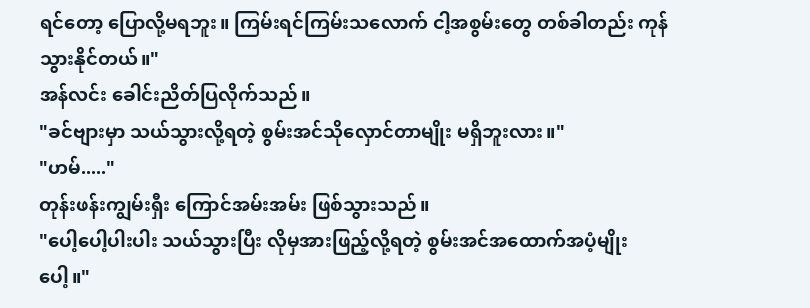ရင်တော့ ပြောလို့မရဘူး။ ကြမ်းရင်ကြမ်းသလောက် ငါ့အစွမ်းတွေ တစ်ခါတည်း ကုန်သွားနိုင်တယ်။"
အန်လင်း ခေါင်းညိတ်ပြလိုက်သည်။
"ခင်ဗျားမှာ သယ်သွားလို့ရတဲ့ စွမ်းအင်သိုလှောင်တာမျိုး မရှိဘူးလား။"
"ဟမ်....."
တုန်းဖန်းကျွမ်းရှီး ကြောင်အမ်းအမ်း ဖြစ်သွားသည်။
"ပေါ့ပေါ့ပါးပါး သယ်သွားပြီး လိုမှအားဖြည့်လို့ရတဲ့ စွမ်းအင်အထောက်အပံ့မျိုးပေါ့။"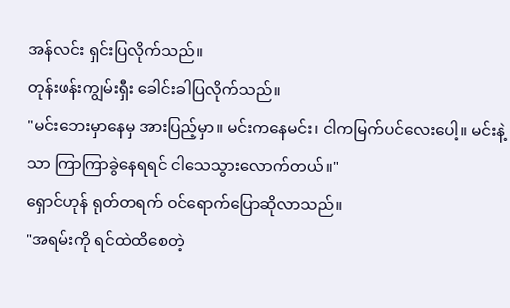အန်လင်း ရှင်းပြလိုက်သည်။
တုန်းဖန်းကျွမ်းရှီး ခေါင်းခါပြလိုက်သည်။
"မင်းဘေးမှာနေမှ အားပြည့်မှာ။ မင်းကနေမင်း၊ ငါကမြက်ပင်လေးပေါ့။ မင်းနဲ့သာ ကြာကြာခွဲနေရရင် ငါသေသွားလောက်တယ်။"
ရှောင်ဟုန် ရုတ်တရက် ဝင်ရောက်ပြောဆိုလာသည်။
"အရမ်းကို ရင်ထဲထိစေတဲ့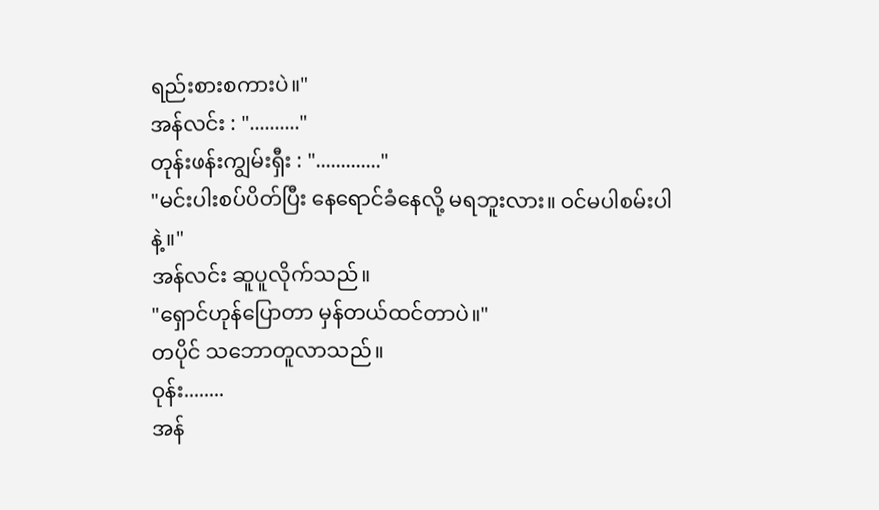ရည်းစားစကားပဲ။"
အန်လင်း : ".........."
တုန်းဖန်းကျွမ်းရှီး : "............."
"မင်းပါးစပ်ပိတ်ပြီး နေရောင်ခံနေလို့ မရဘူးလား။ ဝင်မပါစမ်းပါနဲ့။"
အန်လင်း ဆူပူလိုက်သည်။
"ရှောင်ဟုန်ပြောတာ မှန်တယ်ထင်တာပဲ။"
တပိုင် သဘောတူလာသည်။
ဝုန်း........
အန်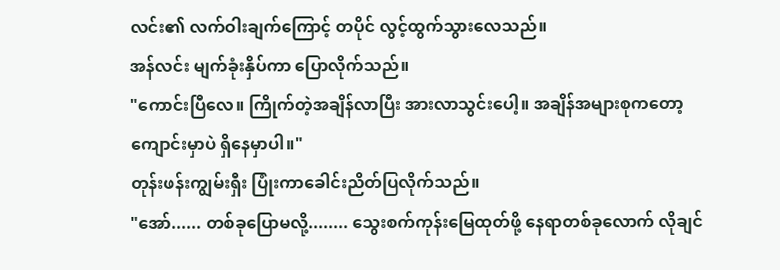လင်း၏ လက်ဝါးချက်ကြောင့် တပိုင် လွင့်ထွက်သွားလေသည်။
အန်လင်း မျက်ခုံးနှိပ်ကာ ပြောလိုက်သည်။
"ကောင်းပြီလေ။ ကြိုက်တဲ့အချိန်လာပြီး အားလာသွင်းပေါ့။ အချိန်အများစုကတော့ ကျောင်းမှာပဲ ရှိနေမှာပါ။"
တုန်းဖန်းကျွမ်းရှီး ပြုံးကာခေါင်းညိတ်ပြလိုက်သည်။
"အော်...... တစ်ခုပြောမလို့........ သွေးစက်ကုန်းမြေထုတ်ဖို့ နေရာတစ်ခုလောက် လိုချင်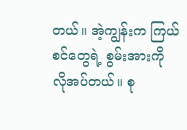တယ်။ အဲ့ကျွန်းက ကြယ်စင်တွေရဲ့ စွမ်းအားကို လိုအပ်တယ်။ စု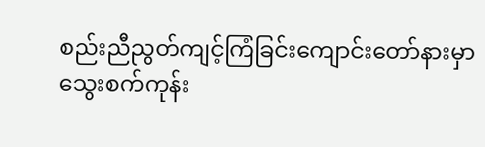စည်းညီညွတ်ကျင့်ကြံခြင်းကျောင်းတော်နားမှာ သွေးစက်ကုန်း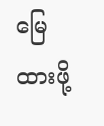မြေထားဖို့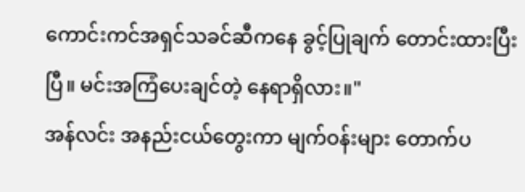ကောင်းကင်အရှင်သခင်ဆီကနေ ခွင့်ပြုချက် တောင်းထားပြီးပြီ။ မင်းအကြံပေးချင်တဲ့ နေရာရှိလား။"
အန်လင်း အနည်းငယ်တွေးကာ မျက်ဝန်းများ တောက်ပ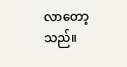လာတော့သည်။